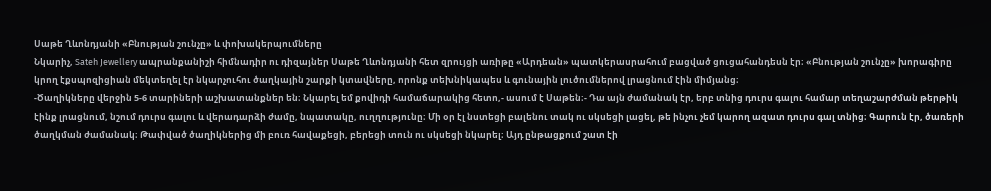Սաթե Ղևոնդյանի «Բնության շունչը» և փոխակերպումները
Նկարիչ, Sateh Jewellery ապրանքանիշի հիմնադիր ու դիզայներ Սաթե Ղևոնդյանի հետ զրույցի առիթը «Արդեան» պատկերասրահում բացված ցուցահանդեսն էր։ «Բնության շունչը» խորագիրը կրող էքսպոզիցիան մեկտեղել էր նկարչուհու ծաղկային շարքի կտավները, որոնք տեխնիկապես և գունային լուծումներով լրացնում էին միմյանց։
-Ծաղիկները վերջին 5-6 տարիների աշխատանքներ են։ Նկարել եմ քովիդի համաճարակից հետո,- ասում է Սաթեն։- Դա այն ժամանակ էր, երբ տնից դուրս գալու համար տեղաշարժման թերթիկ էինք լրացնում, նշում դուրս գալու և վերադարձի ժամը, նպատակը, ուղղությունը։ Մի օր էլ նստեցի բալենու տակ ու սկսեցի լացել, թե ինչու չեմ կարող ազատ դուրս գալ տնից։ Գարուն էր, ծառերի ծաղկման ժամանակ։ Թափված ծաղիկներից մի բուռ հավաքեցի, բերեցի տուն ու սկսեցի նկարել։ Այդ ընթացքում շատ էի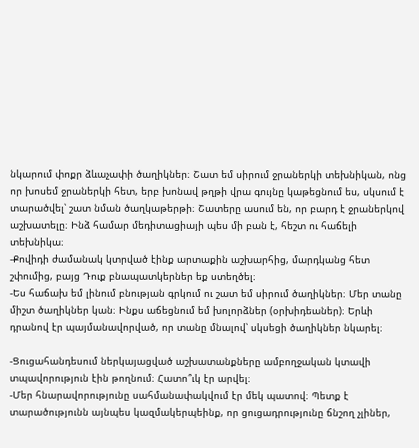նկարում փոքր ձևաչափի ծաղիկներ։ Շատ եմ սիրում ջրաներկի տեխնիկան, ոնց որ խոսեմ ջրաներկի հետ, երբ խոնավ թղթի վրա գույնը կաթեցնում ես, սկսում է տարածվել՝ շատ նման ծաղկաթերթի։ Շատերը ասում են, որ բարդ է ջրաներկով աշխատելը։ Ինձ համար մեդիտացիայի պես մի բան է, հեշտ ու հաճելի տեխնիկա։
-Քովիդի ժամանակ կտրված էինք արտաքին աշխարհից, մարդկանց հետ շփումից, բայց Դուք բնապատկերներ եք ստեղծել։
-Ես հաճախ եմ լինում բնության գրկում ու շատ եմ սիրում ծաղիկներ։ Մեր տանը միշտ ծաղիկներ կան։ Ինքս աճեցնում եմ խոլորձներ (օրխիդեաներ)։ Երևի դրանով էր պայմանավորված, որ տանը մնալով՝ սկսեցի ծաղիկներ նկարել։

-Ցուցահանդեսում ներկայացված աշխատանքները ամբողջական կտավի տպավորություն էին թողնում։ Հատո՞ւկ էր արվել։
-Մեր հնարավորությունը սահմանափակվում էր մեկ պատով։ Պետք է տարածությունն այնպես կազմակերպեինք, որ ցուցադրությունը ճնշող չլիներ,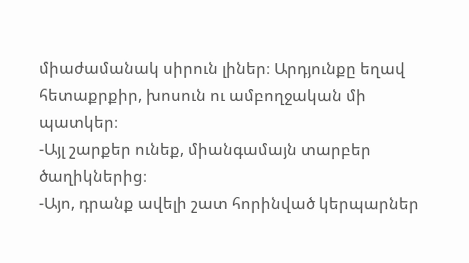միաժամանակ սիրուն լիներ։ Արդյունքը եղավ հետաքրքիր, խոսուն ու ամբողջական մի պատկեր։
-Այլ շարքեր ունեք, միանգամայն տարբեր ծաղիկներից։
-Այո, դրանք ավելի շատ հորինված կերպարներ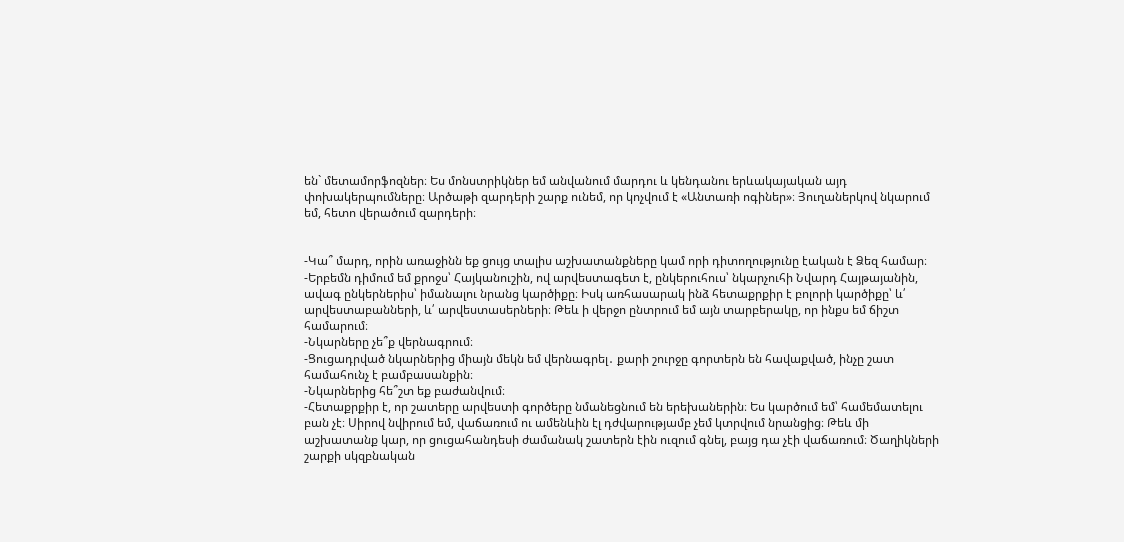են` մետամորֆոզներ։ Ես մոնստրիկներ եմ անվանում մարդու և կենդանու երևակայական այդ փոխակերպումները։ Արծաթի զարդերի շարք ունեմ, որ կոչվում է «Անտառի ոգիներ»։ Յուղաներկով նկարում եմ, հետո վերածում զարդերի։


-Կա՞ մարդ, որին առաջինն եք ցույց տալիս աշխատանքները կամ որի դիտողությունը էական է Ձեզ համար։
-Երբեմն դիմում եմ քրոջս՝ Հայկանուշին, ով արվեստագետ է, ընկերուհուս՝ նկարչուհի Նվարդ Հայթայանին, ավագ ընկերներիս՝ իմանալու նրանց կարծիքը։ Իսկ առհասարակ ինձ հետաքրքիր է բոլորի կարծիքը՝ և՛ արվեստաբանների, և՛ արվեստասերների։ Թեև ի վերջո ընտրում եմ այն տարբերակը, որ ինքս եմ ճիշտ համարում։
-Նկարները չե՞ք վերնագրում։
-Ցուցադրված նկարներից միայն մեկն եմ վերնագրել․ քարի շուրջը գորտերն են հավաքված, ինչը շատ համահունչ է բամբասանքին։
-Նկարներից հե՞շտ եք բաժանվում։
-Հետաքրքիր է, որ շատերը արվեստի գործերը նմանեցնում են երեխաներին։ Ես կարծում եմ՝ համեմատելու բան չէ։ Սիրով նվիրում եմ, վաճառում ու ամենևին էլ դժվարությամբ չեմ կտրվում նրանցից։ Թեև մի աշխատանք կար, որ ցուցահանդեսի ժամանակ շատերն էին ուզում գնել, բայց դա չէի վաճառում։ Ծաղիկների շարքի սկզբնական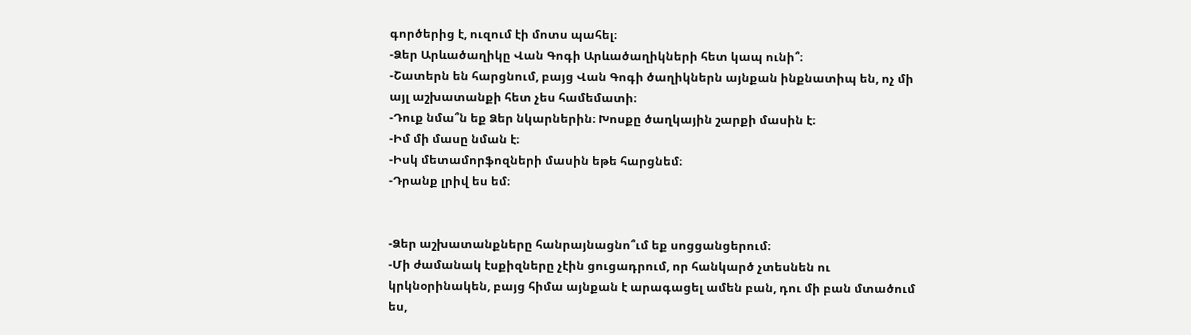գործերից է, ուզում էի մոտս պահել։
-Ձեր Արևածաղիկը Վան Գոգի Արևածաղիկների հետ կապ ունի՞։
-Շատերն են հարցնում, բայց Վան Գոգի ծաղիկներն այնքան ինքնատիպ են, ոչ մի այլ աշխատանքի հետ չես համեմատի։
-Դուք նմա՞ն եք Ձեր նկարներին։ Խոսքը ծաղկային շարքի մասին է։
-Իմ մի մասը նման է։
-Իսկ մետամորֆոզների մասին եթե հարցնեմ։
-Դրանք լրիվ ես եմ։


-Ձեր աշխատանքները հանրայնացնո՞ւմ եք սոցցանցերում։
-Մի ժամանակ էսքիզները չէին ցուցադրում, որ հանկարծ չտեսնեն ու կրկնօրինակեն, բայց հիմա այնքան է արագացել ամեն բան, դու մի բան մտածում ես,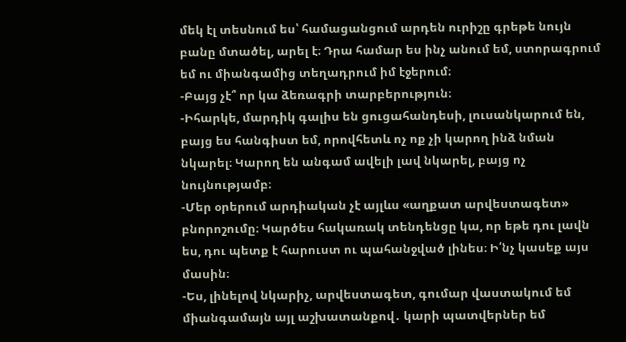մեկ էլ տեսնում ես՝ համացանցում արդեն ուրիշը գրեթե նույն բանը մտածել, արել է։ Դրա համար ես ինչ անում եմ, ստորագրում եմ ու միանգամից տեղադրում իմ էջերում։
-Բայց չէ՞ որ կա ձեռագրի տարբերություն։
-Իհարկե, մարդիկ գալիս են ցուցահանդեսի, լուսանկարում են, բայց ես հանգիստ եմ, որովհետև ոչ ոք չի կարող ինձ նման նկարել։ Կարող են անգամ ավելի լավ նկարել, բայց ոչ նույնությամբ։
-Մեր օրերում արդիական չէ այլևս «աղքատ արվեստագետ» բնորոշումը։ Կարծես հակառակ տենդենցը կա, որ եթե դու լավն ես, դու պետք է հարուստ ու պահանջված լինես։ Ի՛նչ կասեք այս մասին։
-Ես, լինելով նկարիչ, արվեստագետ, գումար վաստակում եմ միանգամայն այլ աշխատանքով․ կարի պատվերներ եմ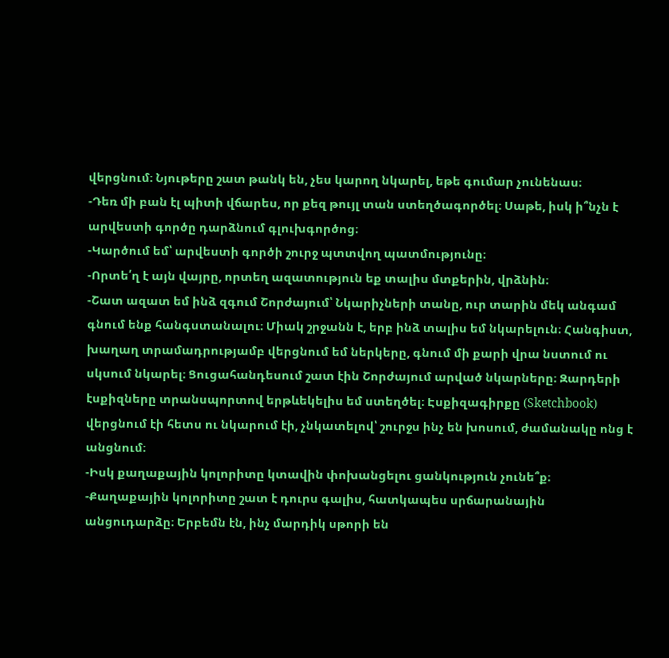վերցնում։ Նյութերը շատ թանկ են, չես կարող նկարել, եթե գումար չունենաս։
-Դեռ մի բան էլ պիտի վճարես, որ քեզ թույլ տան ստեղծագործել։ Սաթե, իսկ ի՞նչն է արվեստի գործը դարձնում գլուխգործոց։
-Կարծում եմ՝ արվեստի գործի շուրջ պտտվող պատմությունը։
-Որտե՛ղ է այն վայրը, որտեղ ազատություն եք տալիս մտքերին, վրձնին։
-Շատ ազատ եմ ինձ զգում Շորժայում՝ Նկարիչների տանը, ուր տարին մեկ անգամ գնում ենք հանգստանալու։ Միակ շրջանն է, երբ ինձ տալիս եմ նկարելուն։ Հանգիստ, խաղաղ տրամադրությամբ վերցնում եմ ներկերը, գնում մի քարի վրա նստում ու սկսում նկարել։ Ցուցահանդեսում շատ էին Շորժայում արված նկարները։ Զարդերի էսքիզները տրանսպորտով երթևեկելիս եմ ստեղծել։ Էսքիզագիրքը (Sketchbook) վերցնում էի հետս ու նկարում էի, չնկատելով՝ շուրջս ինչ են խոսում, ժամանակը ոնց է անցնում։
-Իսկ քաղաքային կոլորիտը կտավին փոխանցելու ցանկություն չունե՞ք։
-Քաղաքային կոլորիտը շատ է դուրս գալիս, հատկապես սրճարանային անցուդարձը։ Երբեմն էն, ինչ մարդիկ սթորի են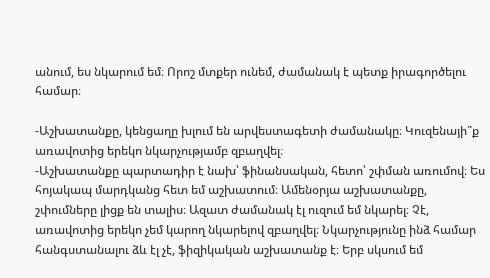անում, ես նկարում եմ։ Որոշ մտքեր ունեմ, ժամանակ է պետք իրագործելու համար։

-Աշխատանքը, կենցաղը խլում են արվեստագետի ժամանակը։ Կուզենայի՞ք առավոտից երեկո նկարչությամբ զբաղվել։
-Աշխատանքը պարտադիր է նախ՝ ֆինանսական, հետո՝ շփման առումով։ Ես հոյակապ մարդկանց հետ եմ աշխատում։ Ամենօրյա աշխատանքը, շփումները լիցք են տալիս։ Ազատ ժամանակ էլ ուզում եմ նկարել։ Չէ, առավոտից երեկո չեմ կարող նկարելով զբաղվել։ Նկարչությունը ինձ համար հանգստանալու ձև էլ չէ, ֆիզիկական աշխատանք է։ Երբ սկսում եմ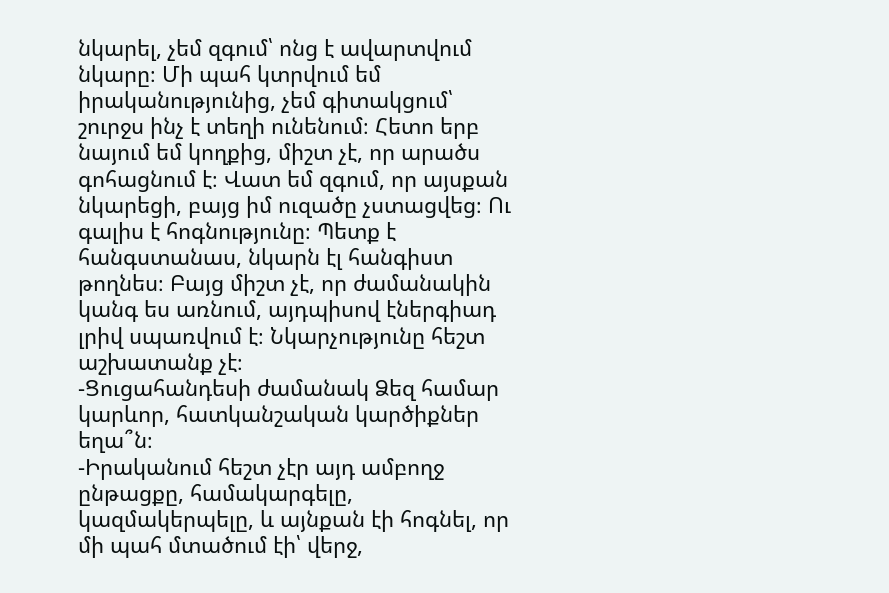նկարել, չեմ զգում՝ ոնց է ավարտվում նկարը։ Մի պահ կտրվում եմ իրականությունից, չեմ գիտակցում՝ շուրջս ինչ է տեղի ունենում։ Հետո երբ նայում եմ կողքից, միշտ չէ, որ արածս գոհացնում է։ Վատ եմ զգում, որ այսքան նկարեցի, բայց իմ ուզածը չստացվեց։ Ու գալիս է հոգնությունը։ Պետք է հանգստանաս, նկարն էլ հանգիստ թողնես։ Բայց միշտ չէ, որ ժամանակին կանգ ես առնում, այդպիսով էներգիադ լրիվ սպառվում է։ Նկարչությունը հեշտ աշխատանք չէ։
-Ցուցահանդեսի ժամանակ Ձեզ համար կարևոր, հատկանշական կարծիքներ եղա՞ն։
-Իրականում հեշտ չէր այդ ամբողջ ընթացքը, համակարգելը, կազմակերպելը, և այնքան էի հոգնել, որ մի պահ մտածում էի՝ վերջ,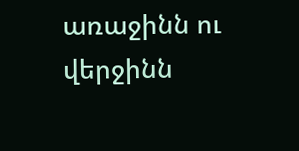առաջինն ու վերջինն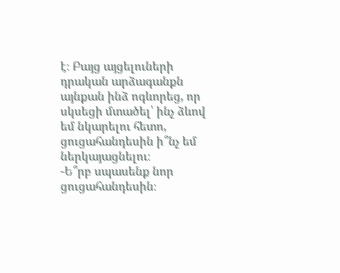է։ Բայց այցելուների դրական արձագանքն այնքան ինձ ոգևորեց, որ սկսեցի մտածել՝ ինչ ձևով եմ նկարելու հետո, ցուցահանդեսին ի՞նչ եմ ներկայացնելու։
-Ե՞րբ սպասենք նոր ցուցահանդեսին։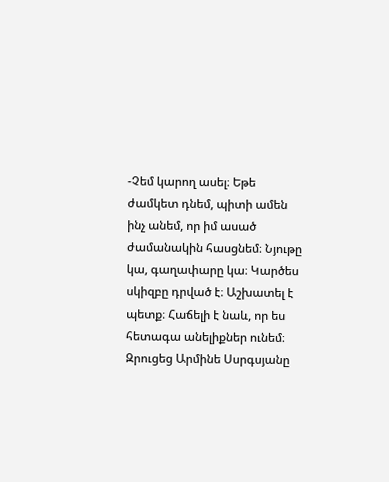-Չեմ կարող ասել։ Եթե ժամկետ դնեմ, պիտի ամեն ինչ անեմ, որ իմ ասած ժամանակին հասցնեմ։ Նյութը կա, գաղափարը կա։ Կարծես սկիզբը դրված է։ Աշխատել է պետք։ Հաճելի է նաև, որ ես հետագա անելիքներ ունեմ։
Զրուցեց Արմինե Սսրգսյանը